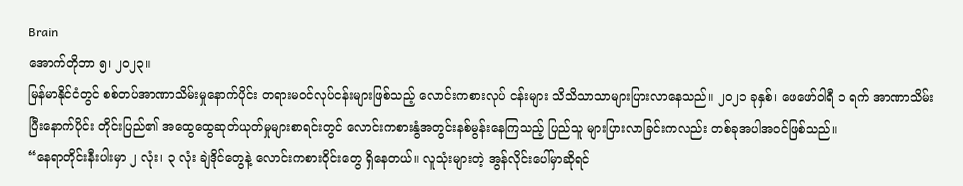Brain
အောက်တိုဘာ ၅၊ ၂၀၂၃။
မြန်မာနိုင်ငံတွင် စစ်တပ်အာဏာသိမ်းမှုနောက်ပိုင်း တရားမဝင်လုပ်ငန်းများဖြစ်သည့် လောင်းကစားလုပ် ငန်းများ သိသိသာသာများပြားလာနေသည်။ ၂၀၂၁ ခုနှစ်၊ ဖေဖော်ဝါရီ ၁ ရက် အာဏာသိမ်းပြီးနောက်ပိုင်း တိုင်းပြည်၏ အထွေထွေဆုတ်ယုတ်မှုများစာရင်းတွင် လောင်းကစားနွံအတွင်းနစ်မွန်းနေကြသည့် ပြည်သူ များပြားလာခြင်းကလည်း တစ်ခုအပါအဝင်ဖြစ်သည်။
“နေရာတိုင်းနီးပါးမှာ ၂ လုံး၊ ၃ လုံး ချဲဒိုင်တွေနဲ့ လောင်းကစားဝိုင်းတွေ ရှိနေတယ်။ လူသုံးများတဲ့ အွန်လိုင်းပေါ်မှာဆိုရင်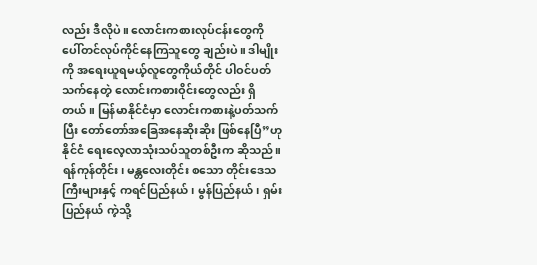လည်း ဒီလိုပဲ။ လောင်းကစားလုပ်ငန်းတွေကို ပေါ်တင်လုပ်ကိုင်နေကြသူတွေ ချည်းပဲ။ ဒါမျိုးကို အရေးယူရမယ့်လူတွေကိုယ်တိုင် ပါဝင်ပတ်သက်နေတဲ့ လောင်းကစားဝိုင်းတွေလည်း ရှိတယ်။ မြန်မာနိုင်ငံမှာ လောင်းကစားနဲ့ပတ်သက်ပြီး တော်တော်အခြေအနေဆိုးဆိုး ဖြစ်နေပြီ”ဟု နိုင်ငံ ရေးလေ့လာသုံးသပ်သူတစ်ဦးက ဆိုသည်။
ရန်ကုန်တိုင်း၊ မန္တလေးတိုင်း စသော တိုင်းဒေသကြီးများနှင့် ကရင်ပြည်နယ်၊ မွန်ပြည်နယ်၊ ရှမ်းပြည်နယ် ကဲ့သို့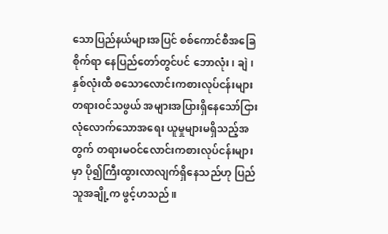သောပြည်နယ်များအပြင် စစ်ကောင်စီအခြေစိုက်ရာ နေပြည်တော်တွင်ပင် ဘောလုံး၊ ချဲ၊ နှစ်လုံးထီ စသောလောင်းကစားလုပ်ငန်းများ တရားဝင်သဖွယ် အများအပြားရှိနေသော်ငြား လုံလောက်သောအရေး ယူမှုများမရှိသည့်အတွက် တရားမဝင်လောင်းကစားလုပ်ငန်းများမှာ ပို၍ကြီးထွားလာလျက်ရှိနေသည်ဟု ပြည်သူအချို့က ဖွင့်ဟသည်။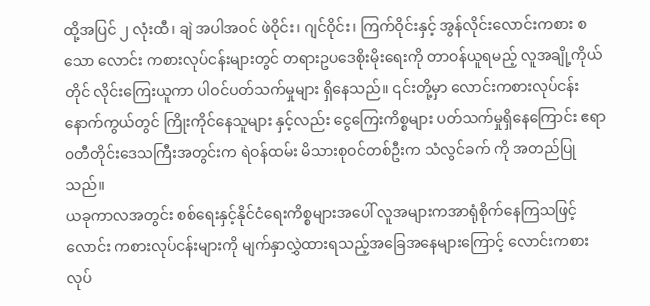ထို့အပြင် ၂ လုံးထီ၊ ချဲ အပါအဝင် ဖဲဝိုင်း၊ ဂျင်ဝိုင်း၊ ကြက်ဝိုင်းနှင့် အွန်လိုင်းလောင်းကစား စသော လောင်း ကစားလုပ်ငန်းများတွင် တရားဥပဒေစိုးမိုးရေးကို တာဝန်ယူရမည့် လူအချို့ကိုယ်တိုင် လိုင်းကြေးယူကာ ပါဝင်ပတ်သက်မှုများ ရှိနေသည်။ ၎င်းတို့မှာ လောင်းကစားလုပ်ငန်းနောက်ကွယ်တွင် ကြိုးကိုင်နေသူများ နှင့်လည်း ငွေကြေးကိစ္စများ ပတ်သက်မှုရှိနေကြောင်း ဧရာ၀တီတိုင်းဒေသကြီးအတွင်းက ရဲဝန်ထမ်း မိသားစုဝင်တစ်ဦးက သံလွင်ခက် ကို အတည်ပြုသည်။
ယခုကာလအတွင်း စစ်ရေးနှင့်နိုင်ငံရေးကိစ္စများအပေါ် လူအများကအာရုံစိုက်နေကြသဖြင့် လောင်း ကစားလုပ်ငန်းများကို မျက်နှာလွှဲထားရသည့်အခြေအနေများကြောင့် လောင်းကစားလုပ်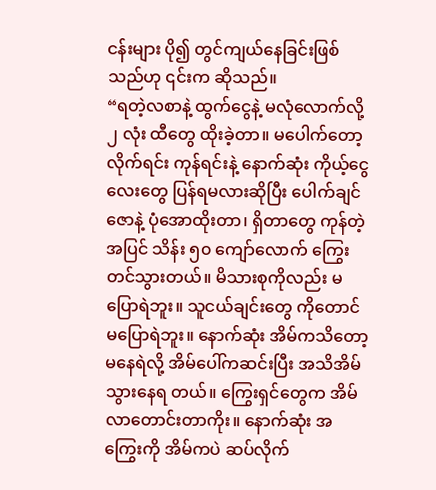ငန်းများ ပို၍ တွင်ကျယ်နေခြင်းဖြစ်သည်ဟု ၎င်းက ဆိုသည်။
“ရတဲ့လစာနဲ့ ထွက်ငွေနဲ့ မလုံလောက်လို့ ၂ လုံး ထီတွေ ထိုးခဲ့တာ။ မပေါက်တော့ လိုက်ရင်း ကုန်ရင်းနဲ့ နောက်ဆုံး ကိုယ့်ငွေလေးတွေ ပြန်ရမလားဆိုပြီး ပေါက်ချင်ဇောနဲ့ ပုံအောထိုးတာ၊ ရှိတာတွေ ကုန်တဲ့ အပြင် သိန်း ၅၀ ကျော်လောက် ကြွေးတင်သွားတယ်။ မိသားစုကိုလည်း မပြောရဲဘူး။ သူငယ်ချင်းတွေ ကိုတောင် မပြောရဲဘူး။ နောက်ဆုံး အိမ်ကသိတော့ မနေရဲလို့ အိမ်ပေါ်ကဆင်းပြီး အသိအိမ် သွားနေရ တယ်။ ကြွေးရှင်တွေက အိမ်လာတောင်းတာကိုး။ နောက်ဆုံး အကြွေးကို အိမ်ကပဲ ဆပ်လိုက်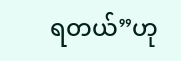ရတယ်”ဟု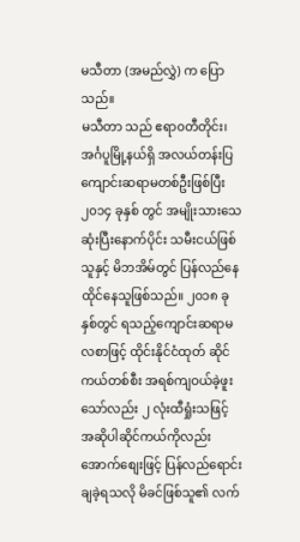မသီတာ (အမည်လွှဲ) က ပြောသည်။
မသီတာ သည် ဧရာ၀တီတိုင်း၊ အင်္ဂပူမြို့နယ်ရှိ အလယ်တန်းပြ ကျောင်းဆရာမတစ်ဦးဖြစ်ပြီး ၂၀၁၄ ခုနှစ် တွင် အမျိုးသားသေဆုံးပြီးနောက်ပိုင်း သမီးငယ်ဖြစ်သူနှင့် မိဘအိမ်တွင် ပြန်လည်နေထိုင်နေသူဖြစ်သည်။ ၂၀၁၈ ခုနှစ်တွင် ရသည့်ကျောင်းဆရာမလစာဖြင့် ထိုင်းနိုင်ငံထုတ် ဆိုင်ကယ်တစ်စီး အရစ်ကျဝယ်ခဲ့ဖူး သော်လည်း ၂ လုံးထီရှုံးသဖြင့် အဆိုပါဆိုင်ကယ်ကိုလည်း အောက်စျေးဖြင့် ပြန်လည်ရောင်းချခဲ့ရသလို မိခင်ဖြစ်သူ၏ လက်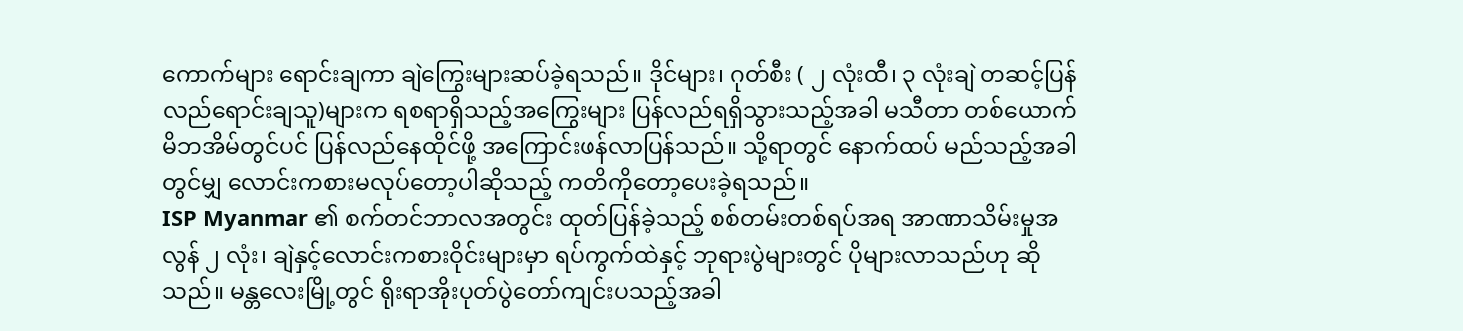ကောက်များ ရောင်းချကာ ချဲကြွေးများဆပ်ခဲ့ရသည်။ ဒိုင်များ၊ ဂုတ်စီး ( ၂ လုံးထီ၊ ၃ လုံးချဲ တဆင့်ပြန်လည်ရောင်းချသူ)များက ရစရာရှိသည့်အကြွေးများ ပြန်လည်ရရှိသွားသည့်အခါ မသီတာ တစ်ယောက် မိဘအိမ်တွင်ပင် ပြန်လည်နေထိုင်ဖို့ အကြောင်းဖန်လာပြန်သည်။ သို့ရာတွင် နောက်ထပ် မည်သည့်အခါတွင်မျှ လောင်းကစားမလုပ်တော့ပါဆိုသည့် ကတိကိုတော့ပေးခဲ့ရသည်။
ISP Myanmar ၏ စက်တင်ဘာလအတွင်း ထုတ်ပြန်ခဲ့သည့် စစ်တမ်းတစ်ရပ်အရ အာဏာသိမ်းမှုအလွန် ၂ လုံး၊ ချဲနှင့်လောင်းကစားဝိုင်းများမှာ ရပ်ကွက်ထဲနှင့် ဘုရားပွဲများတွင် ပိုများလာသည်ဟု ဆိုသည်။ မန္တလေးမြို့တွင် ရိုးရာအိုးပုတ်ပွဲတော်ကျင်းပသည့်အခါ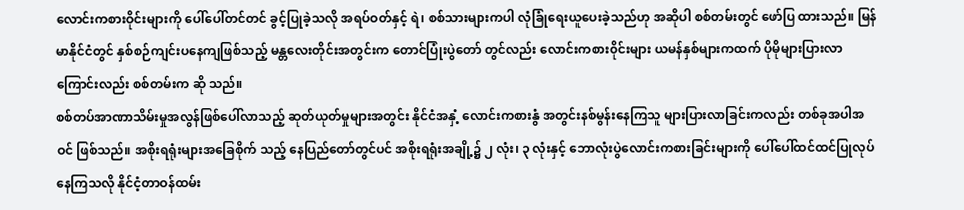လောင်းကစားဝိုင်းများကို ပေါ်ပေါ်တင်တင် ခွင့်ပြုခဲ့သလို အရပ်ဝတ်နှင့် ရဲ၊ စစ်သားများကပါ လုံခြုံရေးယူပေးခဲ့သည်ဟု အဆိုပါ စစ်တမ်းတွင် ဖော်ပြ ထားသည်။ မြန်မာနိုင်ငံတွင် နှစ်စဉ်ကျင်းပနေကျဖြစ်သည့် မန္တလေးတိုင်းအတွင်းက တောင်ပြုံးပွဲတော် တွင်လည်း လောင်းကစား၀ိုင်းများ ယမန်နှစ်များကထက် ပိုမိုများပြားလာကြောင်းလည်း စစ်တမ်းက ဆို သည်။
စစ်တပ်အာဏာသိမ်းမှုအလွန်ဖြစ်ပေါ်လာသည့် ဆုတ်ယုတ်မှုများအတွင်း နိုင်ငံအနှံ့ လောင်းကစားနွံ အတွင်းနစ်မွန်းနေကြသူ များပြားလာခြင်းကလည်း တစ်ခုအပါအဝင် ဖြစ်သည်။ အစိုးရရုံးများအခြေစိုက် သည့် နေပြည်တော်တွင်ပင် အစိုးရရုံးအချို့၌ ၂ လုံး၊ ၃ လုံးနှင့် ဘောလုံးပွဲလောင်းကစားခြင်းများကို ပေါ်ပေါ်ထင်ထင်ပြုလုပ်နေကြသလို နိုင်ငံ့တာဝန်ထမ်း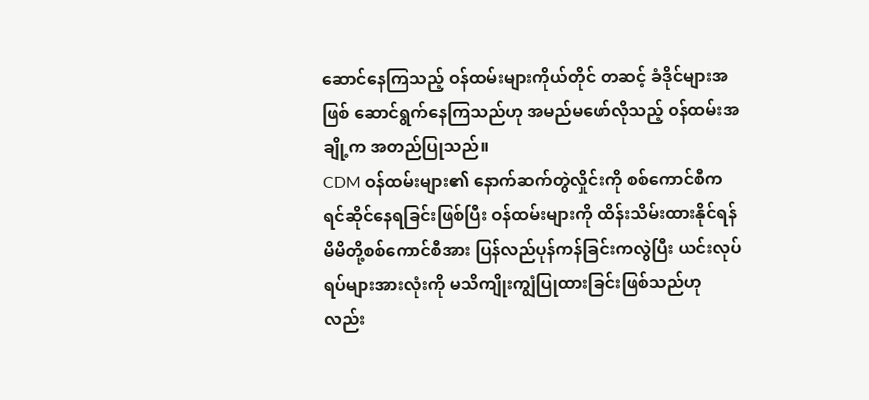ဆောင်နေကြသည့် ဝန်ထမ်းများကိုယ်တိုင် တဆင့် ခံဒိုင်များအဖြစ် ဆောင်ရွက်နေကြသည်ဟု အမည်မဖော်လိုသည့် ၀န်ထမ်းအချို့က အတည်ပြုသည်။
CDM ဝန်ထမ်းများ၏ နောက်ဆက်တွဲလှိုင်းကို စစ်ကောင်စီကရင်ဆိုင်နေရခြင်းဖြစ်ပြီး ဝန်ထမ်းများကို ထိန်းသိမ်းထားနိုင်ရန် မိမိတို့စစ်ကောင်စီအား ပြန်လည်ပုန်ကန်ခြင်းကလွဲပြီး ယင်းလုပ်ရပ်များအားလုံးကို မသိကျိုးကျွံပြုထားခြင်းဖြစ်သည်ဟုလည်း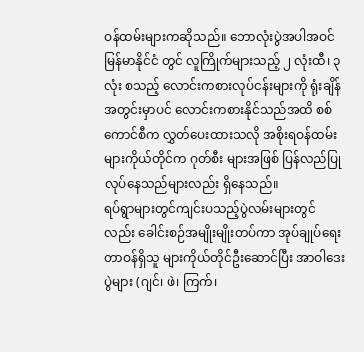ဝန်ထမ်းများကဆိုသည်။ ဘောလုံးပွဲအပါအဝင် မြန်မာနိုင်ငံ တွင် လူကြိုက်များသည့် ၂ လုံးထီ၊ ၃ လုံး စသည့် လောင်းကစားလုပ်ငန်းများကို ရုံးချိန်အတွင်းမှာပင် လောင်းကစားနိုင်သည်အထိ စစ်ကောင်စီက လွှတ်ပေးထားသလို အစိုးရဝန်ထမ်းများကိုယ်တိုင်က ဂုတ်စီး များအဖြစ် ပြန်လည်ပြုလုပ်နေသည်များလည်း ရှိနေသည်။
ရပ်ရွာများတွင်ကျင်းပသည့်ပွဲလမ်းများတွင်လည်း ခေါင်းစဉ်အမျိုးမျိုးတပ်ကာ အုပ်ချုပ်ရေးတာဝန်ရှိသူ များကိုယ်တိုင်ဦးဆောင်ပြီး အာဝါဒေးပွဲများ (ဂျင်၊ ဖဲ၊ ကြက်၊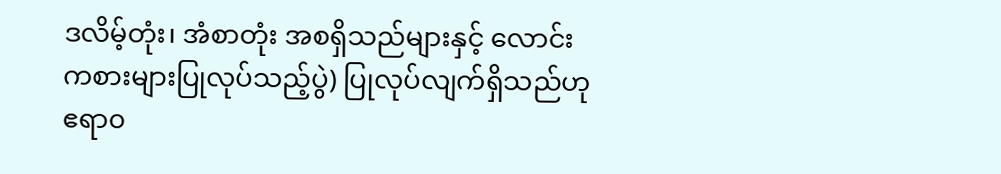ဒလိမ့်တုံး၊ အံစာတုံး အစရှိသည်များနှင့် လောင်းကစားများပြုလုပ်သည့်ပွဲ) ပြုလုပ်လျက်ရှိသည်ဟု ဧရာ၀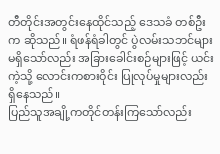တီတိုင်းအတွင်းနေထိုင်သည့် ဒေသခံ တစ်ဦးက ဆိုသည်။ ရံဖန်ရံခါတွင် ပွဲလမ်းသဘင်များ မရှိသော်လည်း အခြားခေါင်းစဉ်များဖြင့် ယင်းကဲ့သို့ လောင်းကစားဝိုင်း ပြုလုပ်မှုများလည်း ရှိနေသည်။
ပြည်သူအချို့ကတိုင်တန်းကြသော်လည်း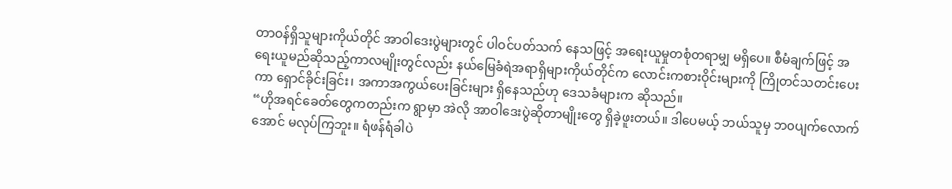တာဝန်ရှိသူများကိုယ်တိုင် အာဝါဒေးပွဲများတွင် ပါဝင်ပတ်သက် နေသဖြင့် အရေးယူမှုတစုံတရာမျှ မရှိပေ။ စီမံချက်ဖြင့် အရေးယူမည်ဆိုသည့်ကာလမျိုးတွင်လည်း နယ်မြေခံရဲအရာရှိများကိုယ်တိုင်က လောင်းကစားဝိုင်းများကို ကြိုတင်သတင်းပေးကာ ရှောင်ခိုင်းခြင်း၊ အကာအကွယ်ပေးခြင်းများ ရှိနေသည်ဟု ဒေသခံများက ဆိုသည်။
“ဟိုအရင်ခေတ်တွေကတည်းက ရွာမှာ အဲလို အာဝါဒေးပွဲဆိုတာမျိုးတွေ ရှိခဲ့ဖူးတယ်။ ဒါပေမယ့် ဘယ်သူမှ ဘ၀ပျက်လောက်အောင် မလုပ်ကြဘူး။ ရံဖန်ရံခါပဲ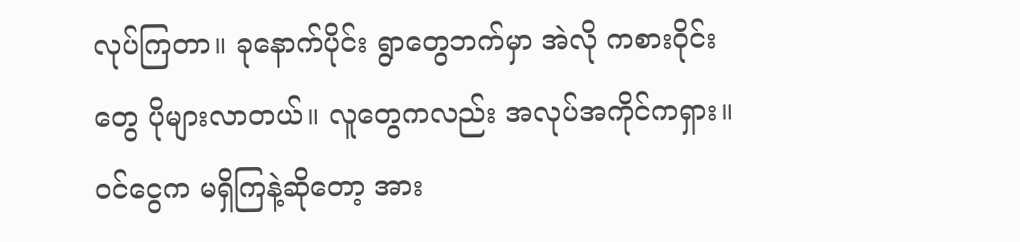လုပ်ကြတာ။ ခုနောက်ပိုင်း ရွာတွေဘက်မှာ အဲလို ကစားဝိုင်းတွေ ပိုများလာတယ်။ လူတွေကလည်း အလုပ်အကိုင်ကရှား။ ဝင်ငွေက မရှိကြနဲ့ဆိုတော့ အား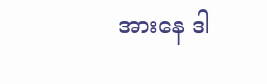အားနေ ဒါ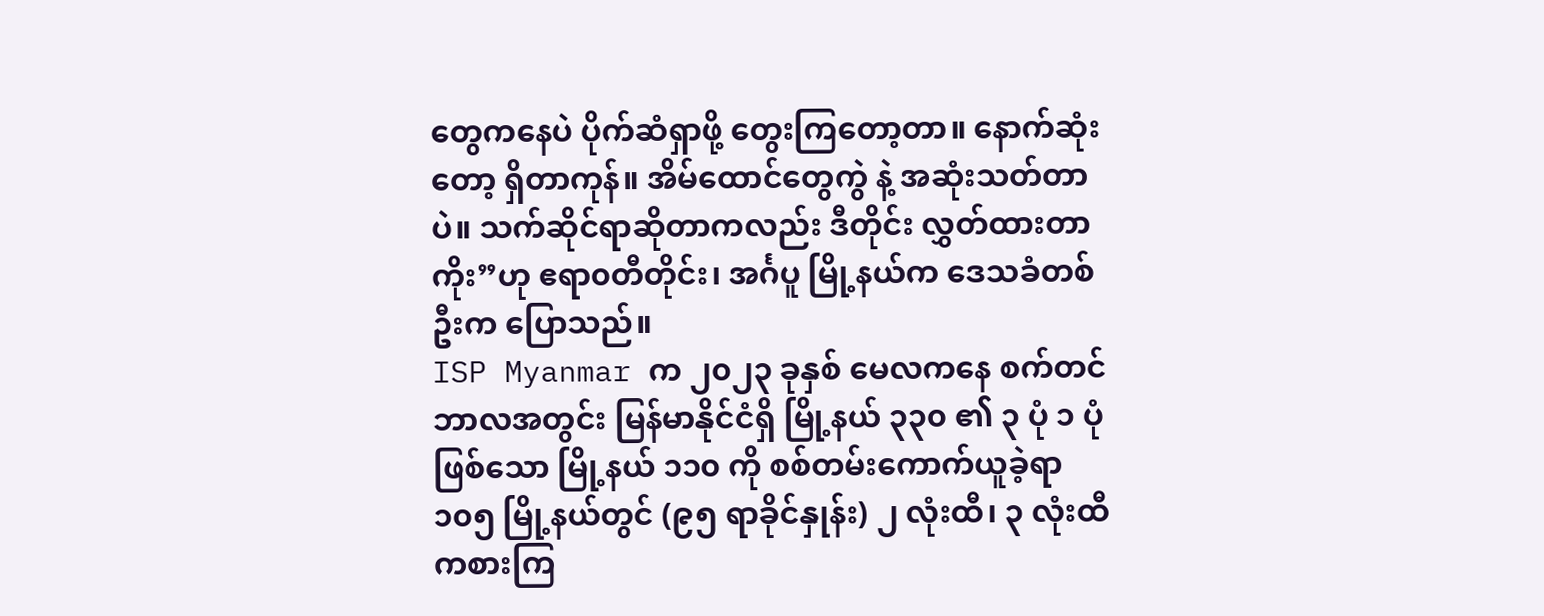တွေကနေပဲ ပိုက်ဆံရှာဖို့ တွေးကြတော့တာ။ နောက်ဆုံးတော့ ရှိတာကုန်။ အိမ်ထောင်တွေကွဲ နဲ့ အဆုံးသတ်တာပဲ။ သက်ဆိုင်ရာဆိုတာကလည်း ဒီတိုင်း လွှတ်ထားတာကိုး”ဟု ဧရာ၀တီတိုင်း၊ အင်္ဂပူ မြို့နယ်က ဒေသခံတစ်ဦးက ပြောသည်။
ISP Myanmar က ၂၀၂၃ ခုနှစ် မေလကနေ စက်တင်ဘာလအတွင်း မြန်မာနိုင်ငံရှိ မြို့နယ် ၃၃၀ ၏ ၃ ပုံ ၁ ပုံဖြစ်သော မြို့နယ် ၁၁၀ ကို စစ်တမ်းကောက်ယူခဲ့ရာ ၁၀၅ မြို့နယ်တွင် (၉၅ ရာခိုင်နှုန်း) ၂ လုံးထီ၊ ၃ လုံးထီကစားကြ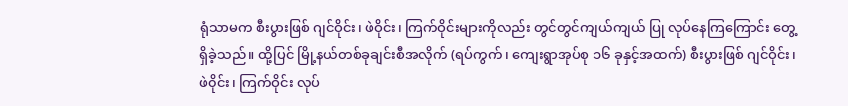ရုံသာမက စီးပွားဖြစ် ဂျင်ဝိုင်း၊ ဖဲဝိုင်း၊ ကြက်ဝိုင်းများကိုလည်း တွင်တွင်ကျယ်ကျယ် ပြု လုပ်နေကြကြောင်း တွေ့ရှိခဲ့သည်။ ထို့ပြင် မြို့နယ်တစ်ခုချင်းစီအလိုက် (ရပ်ကွက်၊ ကျေးရွာအုပ်စု ၁၆ ခုနှင့်အထက်) စီးပွားဖြစ် ဂျင်ဝိုင်း၊ ဖဲ၀ိုင်း၊ ကြက်ဝိုင်း လုပ်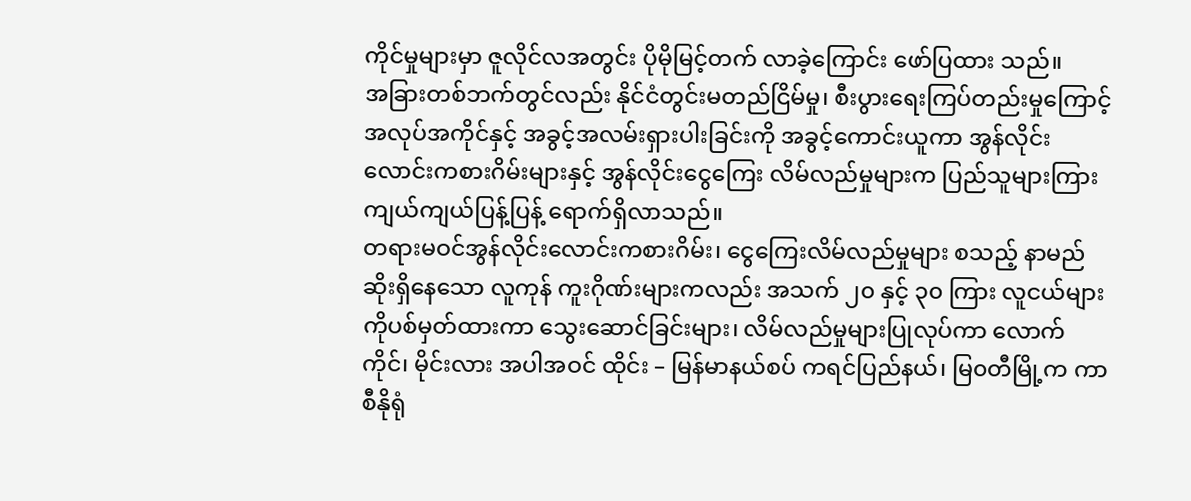ကိုင်မှုများမှာ ဇူလိုင်လအတွင်း ပိုမိုမြင့်တက် လာခဲ့ကြောင်း ဖော်ပြထား သည်။
အခြားတစ်ဘက်တွင်လည်း နိုင်ငံတွင်းမတည်ငြိမ်မှု၊ စီးပွားရေးကြပ်တည်းမှုကြောင့် အလုပ်အကိုင်နှင့် အခွင့်အလမ်းရှားပါးခြင်းကို အခွင့်ကောင်းယူကာ အွန်လိုင်းလောင်းကစားဂိမ်းများနှင့် အွန်လိုင်းငွေကြေး လိမ်လည်မှုများက ပြည်သူများကြား ကျယ်ကျယ်ပြန့်ပြန့် ရောက်ရှိလာသည်။
တရားမဝင်အွန်လိုင်းလောင်းကစားဂိမ်း၊ ငွေကြေးလိမ်လည်မှုများ စသည့် နာမည်ဆိုးရှိနေသော လူကုန် ကူးဂိုဏ်းများကလည်း အသက် ၂၀ နှင့် ၃၀ ကြား လူငယ်များကိုပစ်မှတ်ထားကာ သွေးဆောင်ခြင်းများ၊ လိမ်လည်မှုများပြုလုပ်ကာ လောက်ကိုင်၊ မိုင်းလား အပါအဝင် ထိုင်း – မြန်မာနယ်စပ် ကရင်ပြည်နယ်၊ မြ၀တီမြို့က ကာစီနိုရုံ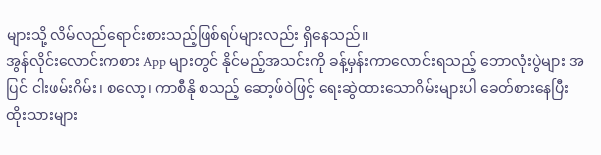များသို့ လိမ်လည်ရောင်းစားသည့်ဖြစ်ရပ်များလည်း ရှိနေသည်။
အွန်လိုင်းလောင်းကစား App များတွင် နိုင်မည့်အသင်းကို ခန့်မှန်းကာလောင်းရသည့် ဘောလုံးပွဲများ အပြင် ငါးဖမ်းဂိမ်း၊ စလော့၊ ကာစီနို စသည့် ဆော့ဖ်ဝဲဖြင့် ရေးဆွဲထားသောဂိမ်းများပါ ခေတ်စားနေပြီး ထိုးသားများ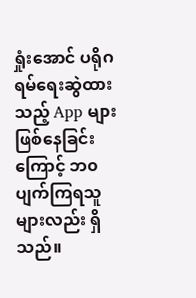ရှုံးအောင် ပရိုဂရမ်ရေးဆွဲထားသည့် App များဖြစ်နေခြင်းကြောင့် ဘ၀ပျက်ကြရသူများလည်း ရှိသည်။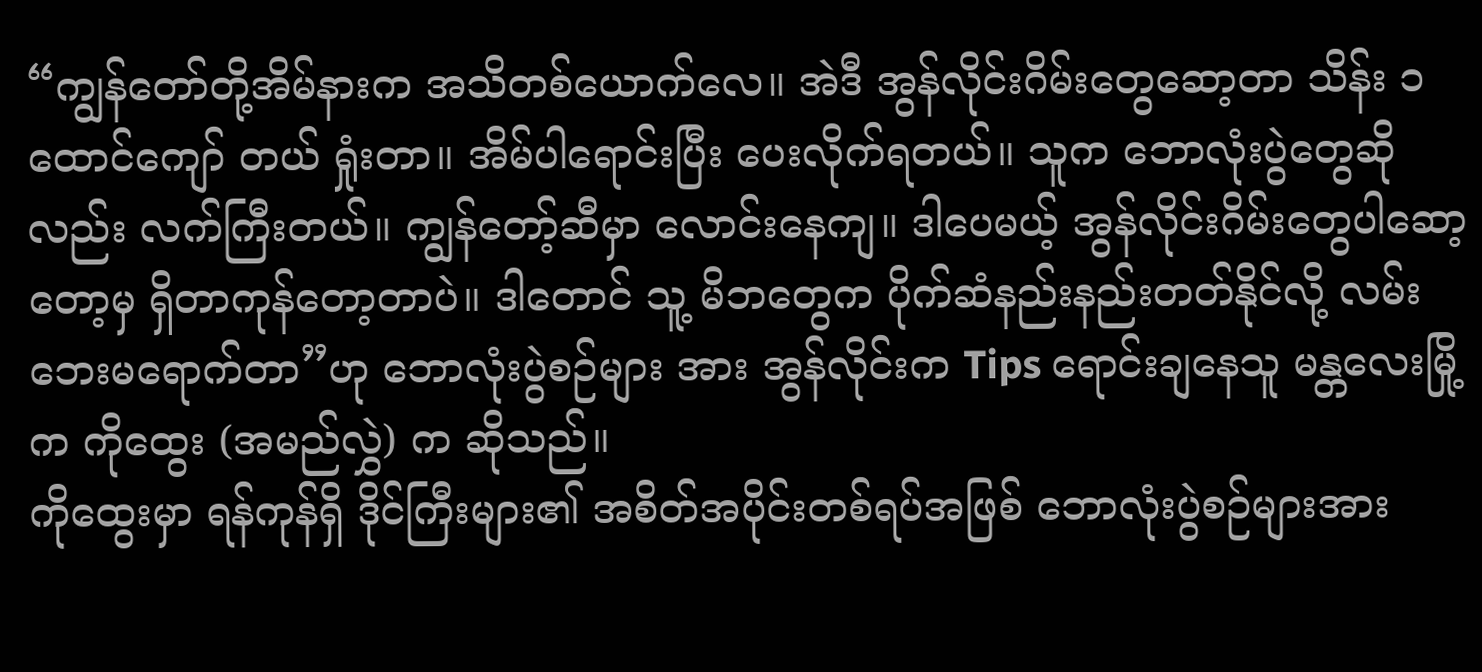“ကျွန်တော်တို့အိမ်နားက အသိတစ်ယောက်လေ။ အဲဒီ အွန်လိုင်းဂိမ်းတွေဆော့တာ သိန်း ၁ ထောင်ကျော် တယ် ရှုံးတာ။ အိမ်ပါရောင်းပြီး ပေးလိုက်ရတယ်။ သူက ဘောလုံးပွဲတွေဆိုလည်း လက်ကြီးတယ်။ ကျွန်တော့်ဆီမှာ လောင်းနေကျ။ ဒါပေမယ့် အွန်လိုင်းဂိမ်းတွေပါဆော့တော့မှ ရှိတာကုန်တော့တာပဲ။ ဒါတောင် သူ့ မိဘတွေက ပိုက်ဆံနည်းနည်းတတ်နိုင်လို့ လမ်းဘေးမရောက်တာ”ဟု ဘောလုံးပွဲစဉ်များ အား အွန်လိုင်းက Tips ရောင်းချနေသူ မန္တလေးမြို့က ကိုထွေး (အမည်လွှဲ) က ဆိုသည်။
ကိုထွေးမှာ ရန်ကုန်ရှိ ဒိုင်ကြီးများ၏ အစိတ်အပိုင်းတစ်ရပ်အဖြစ် ဘောလုံးပွဲစဉ်များအား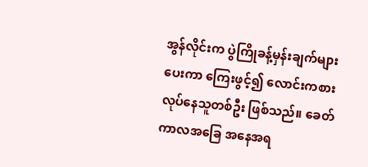အွန်လိုင်းက ပွဲကြိုခန့်မှန်းချက်များပေးကာ ကြေးဖွင့်၍ လောင်းကစားလုပ်နေသူတစ်ဦး ဖြစ်သည်။ ခေတ်ကာလအခြေ အနေအရ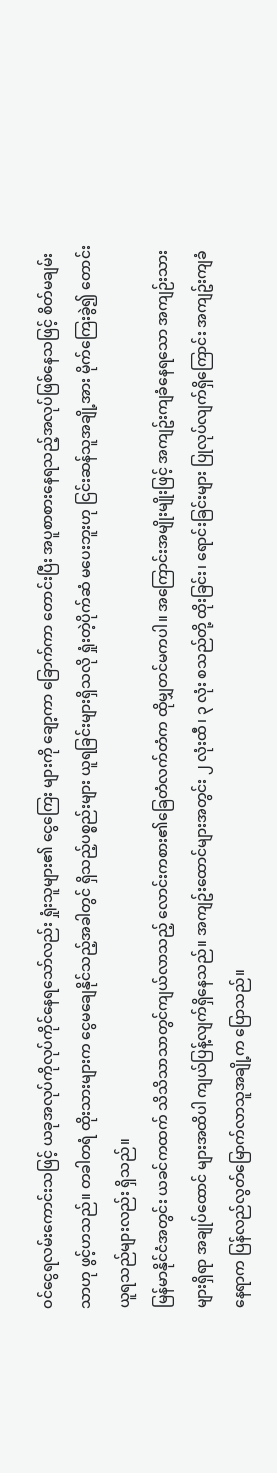ဝင်ငွေရလမ်းကောင်းသဖြင့် ယခုအလုပ်ကိုလုပ်ကိုင်နေရသော်လည်း ရှုံးသူများ၏ ငွေကြေး များကို ချော့ကာ ခြောက်ကာ တောင်းပြီး အပူစာစားနေရသည့်အလုပ်ဖြစ်နေသဖြင့် စိတ်မချမ်းသာဟု ဖွင့်ဟသည်။ တခါတရံ ထိုးသားများက ငွေမချေနိုင်သည့်အခါတွင် ရှိသည့်ပစ္စည်းများ ယူရခြင်းများရှိသလို ရှုံးတဲ့ပိုက်ဆံ မပေးဘူးဟု ငြင်းဆန်သူအချို့အား မိုက်ကြေးခွဲ၍ တောင်းယူရသည်များလည်း ရှိသည်။
မြန်မာနိုင်ငံအတွင်း ယခင်ကထက် သိသိသာသာတွင်ကျယ်လာသည့် လောင်းကစား၏ခြေတံလက်တံက ထိုမျှတင်မကပါ။ အကြောင်းအမျိုးမျိုးဖြင့် အကျဥ်းကျခံနေရသော အကျဉ်းသားများရှိရာ အချုပ်ထောင် များအထိပါ ကျယ်ပြန့်လျက်ရှိနေသည်။ အကျဥ်းထောင်များအတွင်း ၂ လုံးထီ၊ ၃ လုံး စသည်တို့ ထိုးခြင်း၊ ရောင်းခြင်းများ ပြုလုပ်လျက်ရှိကြောင်း အကျဥ်းကျခံနေရာက ပြန်လည်လွတ်မြောက်လာသူအချို့က ပြောသည်။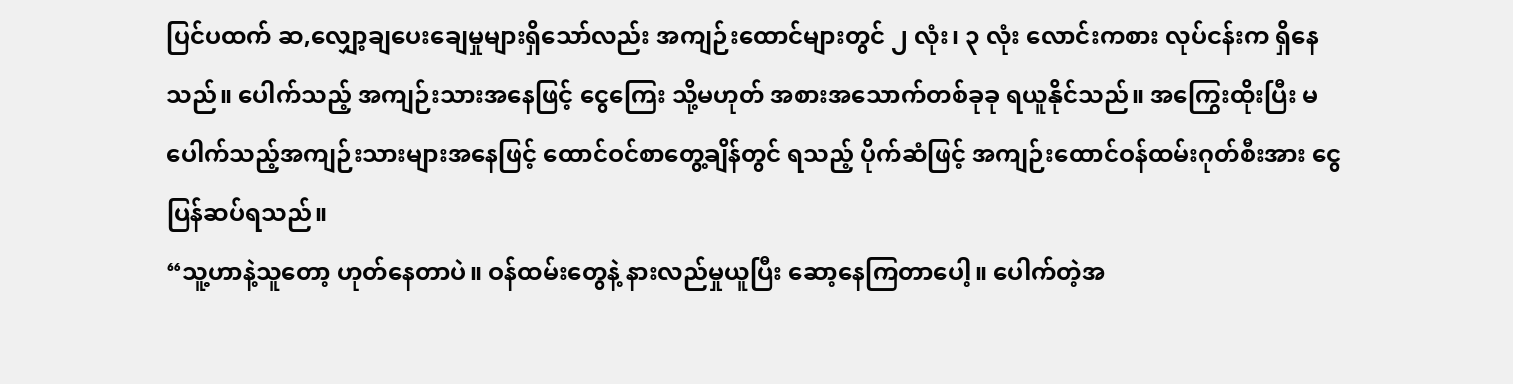ပြင်ပထက် ဆ,လျှော့ချပေးချေမှုများရှိသော်လည်း အကျဉ်းထောင်များတွင် ၂ လုံး၊ ၃ လုံး လောင်းကစား လုပ်ငန်းက ရှိနေသည်။ ပေါက်သည့် အကျဉ်းသားအနေဖြင့် ငွေကြေး သို့မဟုတ် အစားအသောက်တစ်ခုခု ရယူနိုင်သည်။ အကြွေးထိုးပြီး မပေါက်သည့်အကျဉ်းသားများအနေဖြင့် ထောင်ဝင်စာတွေ့ချိန်တွင် ရသည့် ပိုက်ဆံဖြင့် အကျဉ်းထောင်ဝန်ထမ်းဂုတ်စီးအား ငွေပြန်ဆပ်ရသည်။
“သူ့ဟာနဲ့သူတော့ ဟုတ်နေတာပဲ။ ဝန်ထမ်းတွေနဲ့ နားလည်မှုယူပြီး ဆော့နေကြတာပေါ့။ ပေါက်တဲ့အ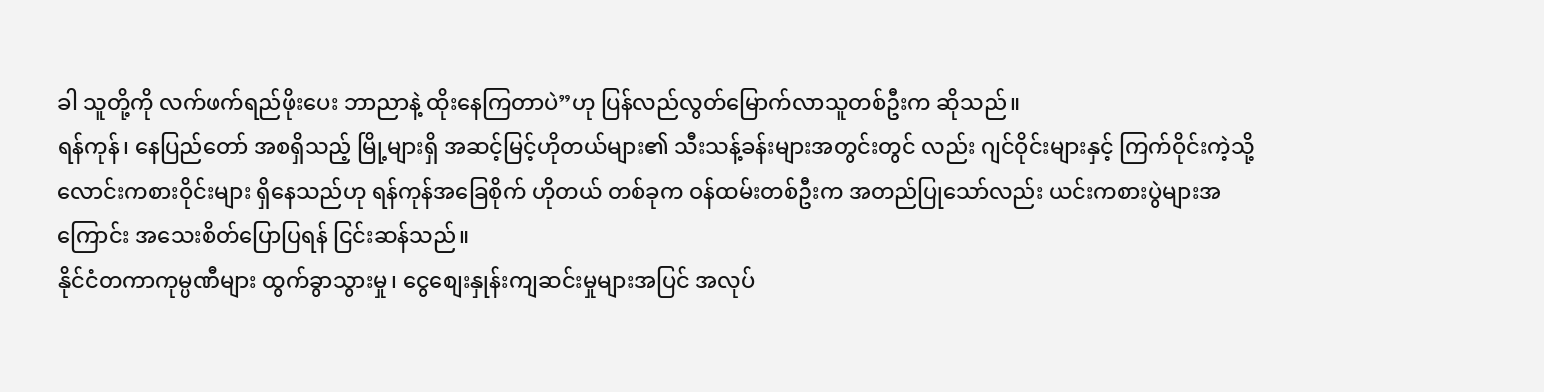ခါ သူတို့ကို လက်ဖက်ရည်ဖိုးပေး ဘာညာနဲ့ ထိုးနေကြတာပဲ”ဟု ပြန်လည်လွတ်မြောက်လာသူတစ်ဦးက ဆိုသည်။
ရန်ကုန်၊ နေပြည်တော် အစရှိသည့် မြို့များရှိ အဆင့်မြင့်ဟိုတယ်များ၏ သီးသန့်ခန်းများအတွင်းတွင် လည်း ဂျင်ဝိုင်းများနှင့် ကြက်ဝိုင်းကဲ့သို့ လောင်းကစားဝိုင်းများ ရှိနေသည်ဟု ရန်ကုန်အခြေစိုက် ဟိုတယ် တစ်ခုက ဝန်ထမ်းတစ်ဦးက အတည်ပြုသော်လည်း ယင်းကစားပွဲများအကြောင်း အသေးစိတ်ပြောပြရန် ငြင်းဆန်သည်။
နိုင်ငံတကာကုမ္ပဏီများ ထွက်ခွာသွားမှု၊ ငွေစျေးနှုန်းကျဆင်းမှုများအပြင် အလုပ်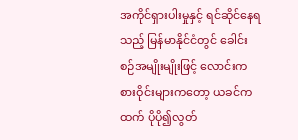အကိုင်ရှားပါးမှုနှင့် ရင်ဆိုင်နေရသည့် မြန်မာနိုင်ငံတွင် ခေါင်းစဉ်အမျိုးမျိုးဖြင့် လောင်းကစားဝိုင်းများကတော့ ယခင်ကထက် ပိုပို၍လွတ်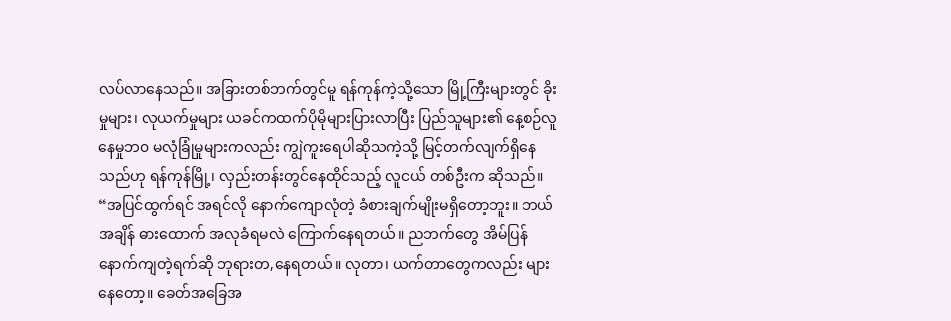လပ်လာနေသည်။ အခြားတစ်ဘက်တွင်မူ ရန်ကုန်ကဲ့သို့သော မြို့ကြီးများတွင် ခိုးမှုများ၊ လုယက်မှုများ ယခင်ကထက်ပိုမိုများပြားလာပြီး ပြည်သူများ၏ နေ့စဉ်လူနေမှုဘ၀ မလုံခြုံမှုများကလည်း ကျွဲကူးရေပါဆိုသကဲ့သို့ မြင့်တက်လျက်ရှိနေသည်ဟု ရန်ကုန်မြို့၊ လှည်းတန်းတွင်နေထိုင်သည့် လူငယ် တစ်ဦးက ဆိုသည်။
“အပြင်ထွက်ရင် အရင်လို နောက်ကျောလုံတဲ့ ခံစားချက်မျိုးမရှိတော့ဘူး။ ဘယ်အချိန် ဓားထောက် အလုခံရမလဲ ကြောက်နေရတယ်။ ညဘက်တွေ အိမ်ပြန်နောက်ကျတဲ့ရက်ဆို ဘုရားတ,နေရတယ်။ လုတာ၊ ယက်တာတွေကလည်း များနေတော့။ ခေတ်အခြေအ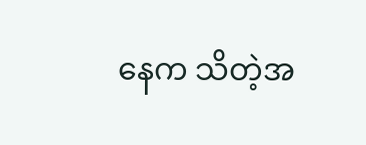နေက သိတဲ့အ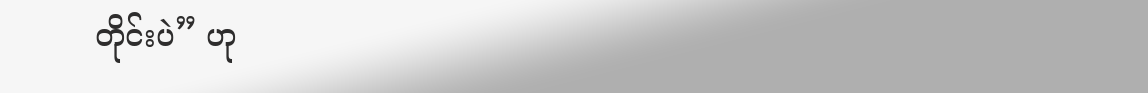တိုင်းပဲ” ဟု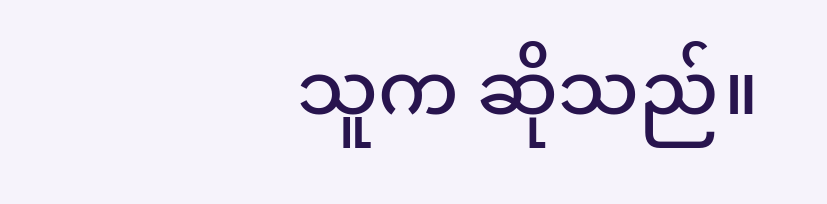သူက ဆိုသည်။